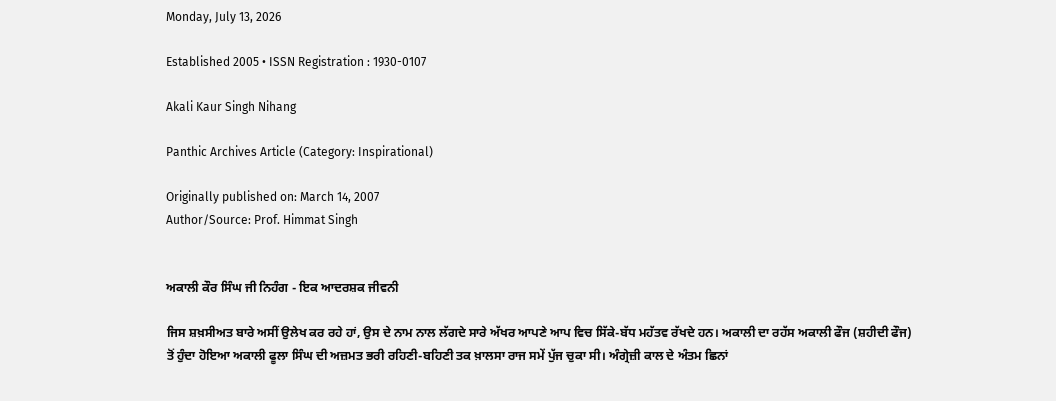Monday, July 13, 2026

Established 2005 • ISSN Registration : 1930-0107

Akali Kaur Singh Nihang

Panthic Archives Article (Category: Inspirational)

Originally published on: March 14, 2007
Author/Source: Prof. Himmat Singh


ਅਕਾਲੀ ਕੌਰ ਸਿੰਘ ਜੀ ਨਿਹੰਗ - ਇਕ ਆਦਰਸ਼ਕ ਜੀਵਨੀ

ਜਿਸ ਸ਼ਖ਼ਸੀਅਤ ਬਾਰੇ ਅਸੀਂ ਉਲੇਖ ਕਰ ਰਹੇ ਹਾਂ, ਉਸ ਦੇ ਨਾਮ ਨਾਲ ਲੱਗਦੇ ਸਾਰੇ ਅੱਖਰ ਆਪਣੇ ਆਪ ਵਿਚ ਸਿੱਕੇ-ਬੱਧ ਮਹੱਤਵ ਰੱਖਦੇ ਹਨ। ਅਕਾਲੀ ਦਾ ਰਹੱਸ ਅਕਾਲੀ ਫੌਜ (ਸ਼ਹੀਦੀ ਫੌਜ) ਤੋਂ ਹੁੰਦਾ ਹੋਇਆ ਅਕਾਲੀ ਫੂਲਾ ਸਿੰਘ ਦੀ ਅਜ਼ਮਤ ਭਰੀ ਰਹਿਣੀ-ਬਹਿਣੀ ਤਕ ਖ਼ਾਲਸਾ ਰਾਜ ਸਮੇਂ ਪੁੱਜ ਚੁਕਾ ਸੀ। ਅੰਗ੍ਰੇਜ਼ੀ ਕਾਲ ਦੇ ਅੰਤਮ ਛਿਨਾਂ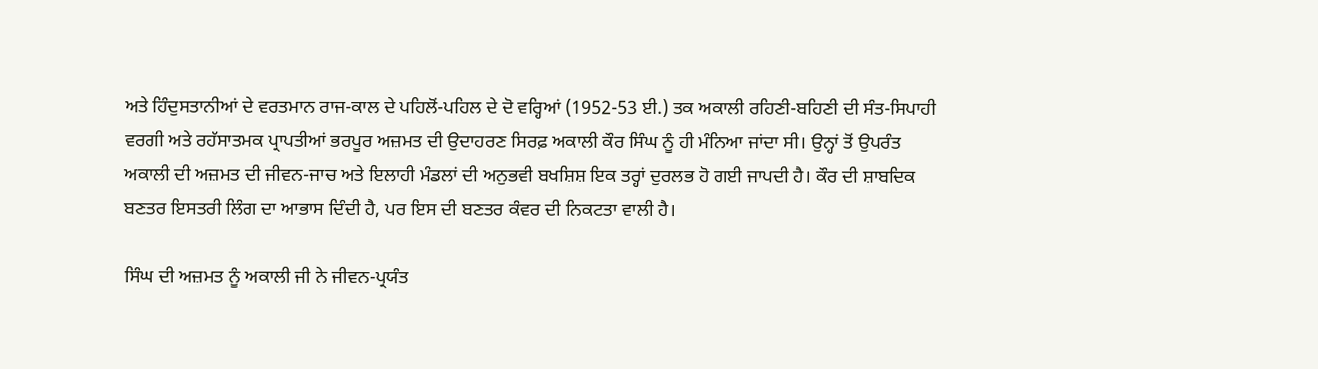ਅਤੇ ਹਿੰਦੁਸਤਾਨੀਆਂ ਦੇ ਵਰਤਮਾਨ ਰਾਜ-ਕਾਲ ਦੇ ਪਹਿਲੋਂ-ਪਹਿਲ ਦੇ ਦੋ ਵਰ੍ਹਿਆਂ (1952-53 ਈ.) ਤਕ ਅਕਾਲੀ ਰਹਿਣੀ-ਬਹਿਣੀ ਦੀ ਸੰਤ-ਸਿਪਾਹੀ ਵਰਗੀ ਅਤੇ ਰਹੱਸਾਤਮਕ ਪ੍ਰਾਪਤੀਆਂ ਭਰਪੂਰ ਅਜ਼ਮਤ ਦੀ ਉਦਾਹਰਣ ਸਿਰਫ਼ ਅਕਾਲੀ ਕੌਰ ਸਿੰਘ ਨੂੰ ਹੀ ਮੰਨਿਆ ਜਾਂਦਾ ਸੀ। ਉਨ੍ਹਾਂ ਤੋਂ ਉਪਰੰਤ ਅਕਾਲੀ ਦੀ ਅਜ਼ਮਤ ਦੀ ਜੀਵਨ-ਜਾਚ ਅਤੇ ਇਲਾਹੀ ਮੰਡਲਾਂ ਦੀ ਅਨੁਭਵੀ ਬਖਸ਼ਿਸ਼ ਇਕ ਤਰ੍ਹਾਂ ਦੁਰਲਭ ਹੋ ਗਈ ਜਾਪਦੀ ਹੈ। ਕੌਰ ਦੀ ਸ਼ਾਬਦਿਕ ਬਣਤਰ ਇਸਤਰੀ ਲਿੰਗ ਦਾ ਆਭਾਸ ਦਿੰਦੀ ਹੈ, ਪਰ ਇਸ ਦੀ ਬਣਤਰ ਕੰਵਰ ਦੀ ਨਿਕਟਤਾ ਵਾਲੀ ਹੈ।

ਸਿੰਘ ਦੀ ਅਜ਼ਮਤ ਨੂੰ ਅਕਾਲੀ ਜੀ ਨੇ ਜੀਵਨ-ਪ੍ਰਯੰਤ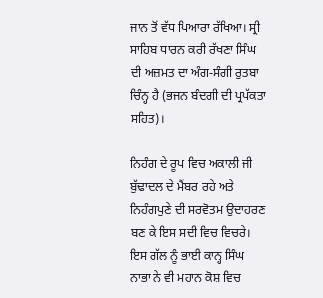ਜਾਨ ਤੋਂ ਵੱਧ ਪਿਆਰਾ ਰੱਖਿਆ। ਸ੍ਰੀ ਸਾਹਿਬ ਧਾਰਨ ਕਰੀ ਰੱਖਣਾ ਸਿੰਘ ਦੀ ਅਜ਼ਮਤ ਦਾ ਅੰਗ-ਸੰਗੀ ਰੁਤਬਾ ਚਿੰਨ੍ਹ ਹੈ (ਭਜਨ ਬੰਦਗੀ ਦੀ ਪ੍ਰਪੱਕਤਾ ਸਹਿਤ)।

ਨਿਹੰਗ ਦੇ ਰੂਪ ਵਿਚ ਅਕਾਲੀ ਜੀ ਬੁੱਢਾਦਲ ਦੇ ਮੈਂਬਰ ਰਹੇ ਅਤੇ ਨਿਹੰਗਪੁਣੇ ਦੀ ਸਰਵੋਤਮ ਉਦਾਹਰਣ ਬਣ ਕੇ ਇਸ ਸਦੀ ਵਿਚ ਵਿਚਰੇ। ਇਸ ਗੱਲ ਨੂੰ ਭਾਈ ਕਾਨ੍ਹ ਸਿੰਘ ਨਾਭਾ ਨੇ ਵੀ ਮਹਾਨ ਕੋਸ਼ ਵਿਚ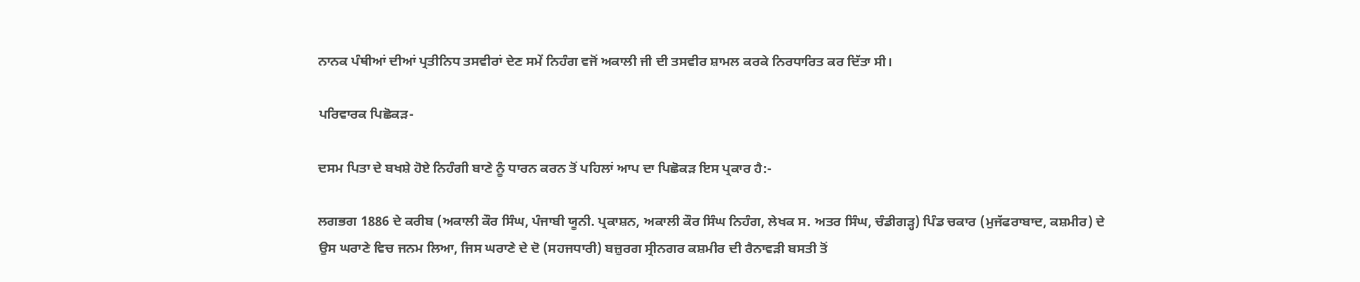ਨਾਨਕ ਪੰਥੀਆਂ ਦੀਆਂ ਪ੍ਰਤੀਨਿਧ ਤਸਵੀਰਾਂ ਦੇਣ ਸਮੇਂ ਨਿਹੰਗ ਵਜੋਂ ਅਕਾਲੀ ਜੀ ਦੀ ਤਸਵੀਰ ਸ਼ਾਮਲ ਕਰਕੇ ਨਿਰਧਾਰਿਤ ਕਰ ਦਿੱਤਾ ਸੀ।

ਪਰਿਵਾਰਕ ਪਿਛੋਕੜ-

ਦਸਮ ਪਿਤਾ ਦੇ ਬਖਸ਼ੇ ਹੋਏ ਨਿਹੰਗੀ ਬਾਣੇ ਨੂੰ ਧਾਰਨ ਕਰਨ ਤੋਂ ਪਹਿਲਾਂ ਆਪ ਦਾ ਪਿਛੋਕੜ ਇਸ ਪ੍ਰਕਾਰ ਹੈ:-

ਲਗਭਗ 1886 ਦੇ ਕਰੀਬ (ਅਕਾਲੀ ਕੌਰ ਸਿੰਘ, ਪੰਜਾਬੀ ਯੂਨੀ. ਪ੍ਰਕਾਸ਼ਨ, ਅਕਾਲੀ ਕੌਰ ਸਿੰਘ ਨਿਹੰਗ, ਲੇਖਕ ਸ. ਅਤਰ ਸਿੰਘ, ਚੰਡੀਗੜ੍ਹ) ਪਿੰਡ ਚਕਾਰ (ਮੁਜੱਫਰਾਬਾਦ, ਕਸ਼ਮੀਰ) ਦੇ ਉਸ ਘਰਾਣੇ ਵਿਚ ਜਨਮ ਲਿਆ, ਜਿਸ ਘਰਾਣੇ ਦੇ ਦੋ (ਸਹਜਧਾਰੀ) ਬਜ਼ੁਰਗ ਸ੍ਰੀਨਗਰ ਕਸ਼ਮੀਰ ਦੀ ਰੈਨਾਵੜੀ ਬਸਤੀ ਤੋਂ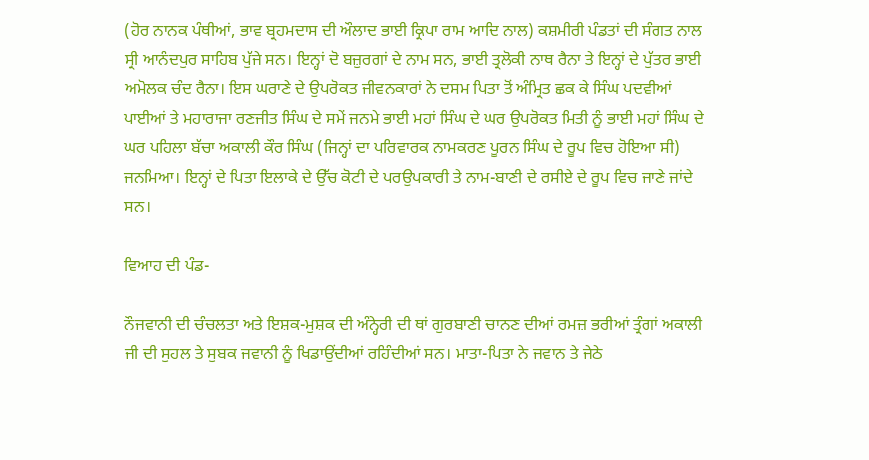(ਹੋਰ ਨਾਨਕ ਪੰਥੀਆਂ, ਭਾਵ ਬ੍ਰਹਮਦਾਸ ਦੀ ਔਲਾਦ ਭਾਈ ਕ੍ਰਿਪਾ ਰਾਮ ਆਦਿ ਨਾਲ) ਕਸ਼ਮੀਰੀ ਪੰਡਤਾਂ ਦੀ ਸੰਗਤ ਨਾਲ ਸ੍ਰੀ ਆਨੰਦਪੁਰ ਸਾਹਿਬ ਪੁੱਜੇ ਸਨ। ਇਨ੍ਹਾਂ ਦੋ ਬਜ਼ੁਰਗਾਂ ਦੇ ਨਾਮ ਸਨ, ਭਾਈ ਤ੍ਰਲੋਕੀ ਨਾਥ ਰੈਨਾ ਤੇ ਇਨ੍ਹਾਂ ਦੇ ਪੁੱਤਰ ਭਾਈ ਅਮੋਲਕ ਚੰਦ ਰੈਨਾ। ਇਸ ਘਰਾਣੇ ਦੇ ਉਪਰੋਕਤ ਜੀਵਨਕਾਰਾਂ ਨੇ ਦਸਮ ਪਿਤਾ ਤੋਂ ਅੰਮ੍ਰਿਤ ਛਕ ਕੇ ਸਿੰਘ ਪਦਵੀਆਂ ਪਾਈਆਂ ਤੇ ਮਹਾਰਾਜਾ ਰਣਜੀਤ ਸਿੰਘ ਦੇ ਸਮੇਂ ਜਨਮੇ ਭਾਈ ਮਹਾਂ ਸਿੰਘ ਦੇ ਘਰ ਉਪਰੋਕਤ ਮਿਤੀ ਨੂੰ ਭਾਈ ਮਹਾਂ ਸਿੰਘ ਦੇ ਘਰ ਪਹਿਲਾ ਬੱਚਾ ਅਕਾਲੀ ਕੌਰ ਸਿੰਘ (ਜਿਨ੍ਹਾਂ ਦਾ ਪਰਿਵਾਰਕ ਨਾਮਕਰਣ ਪੂਰਨ ਸਿੰਘ ਦੇ ਰੂਪ ਵਿਚ ਹੋਇਆ ਸੀ) ਜਨਮਿਆ। ਇਨ੍ਹਾਂ ਦੇ ਪਿਤਾ ਇਲਾਕੇ ਦੇ ਉੱਚ ਕੋਟੀ ਦੇ ਪਰਉਪਕਾਰੀ ਤੇ ਨਾਮ-ਬਾਣੀ ਦੇ ਰਸੀਏ ਦੇ ਰੂਪ ਵਿਚ ਜਾਣੇ ਜਾਂਦੇ ਸਨ।

ਵਿਆਹ ਦੀ ਪੰਡ-

ਨੌਜਵਾਨੀ ਦੀ ਚੰਚਲਤਾ ਅਤੇ ਇਸ਼ਕ-ਮੁਸ਼ਕ ਦੀ ਅੰਨ੍ਹੇਰੀ ਦੀ ਥਾਂ ਗੁਰਬਾਣੀ ਚਾਨਣ ਦੀਆਂ ਰਮਜ਼ ਭਰੀਆਂ ਤ੍ਰੰਗਾਂ ਅਕਾਲੀ ਜੀ ਦੀ ਸੁਹਲ ਤੇ ਸੁਬਕ ਜਵਾਨੀ ਨੂੰ ਖਿਡਾਉਂਦੀਆਂ ਰਹਿੰਦੀਆਂ ਸਨ। ਮਾਤਾ-ਪਿਤਾ ਨੇ ਜਵਾਨ ਤੇ ਜੇਠੇ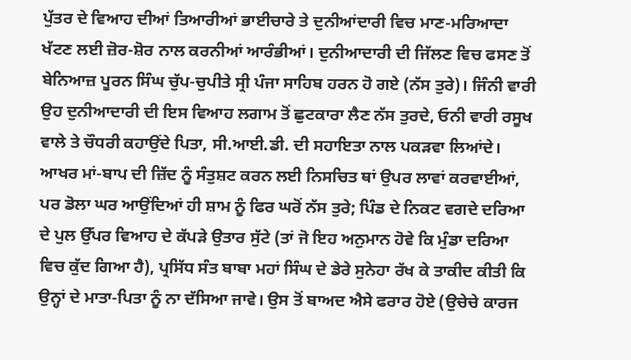ਪੁੱਤਰ ਦੇ ਵਿਆਹ ਦੀਆਂ ਤਿਆਰੀਆਂ ਭਾਈਚਾਰੇ ਤੇ ਦੁਨੀਆਂਦਾਰੀ ਵਿਚ ਮਾਣ-ਮਰਿਆਦਾ ਖੱਟਣ ਲਈ ਜ਼ੋਰ-ਸ਼ੋਰ ਨਾਲ ਕਰਨੀਆਂ ਆਰੰਭੀਆਂ। ਦੁਨੀਆਦਾਰੀ ਦੀ ਜਿੱਲਣ ਵਿਚ ਫਸਣ ਤੋਂ ਬੇਨਿਆਜ਼ ਪੂਰਨ ਸਿੰਘ ਚੁੱਪ-ਚੁਪੀਤੇ ਸ੍ਰੀ ਪੰਜਾ ਸਾਹਿਬ ਹਰਨ ਹੋ ਗਏ (ਨੱਸ ਤੁਰੇ)। ਜਿੰਨੀ ਵਾਰੀ ਉਹ ਦੁਨੀਆਦਾਰੀ ਦੀ ਇਸ ਵਿਆਹ ਲਗਾਮ ਤੋਂ ਛੁਟਕਾਰਾ ਲੈਣ ਨੱਸ ਤੁਰਦੇ, ਓਨੀ ਵਾਰੀ ਰਸੂਖ ਵਾਲੇ ਤੇ ਚੌਧਰੀ ਕਹਾਉਂਦੇ ਪਿਤਾ, ਸੀ.ਆਈ.ਡੀ. ਦੀ ਸਹਾਇਤਾ ਨਾਲ ਪਕੜਵਾ ਲਿਆਂਦੇ। ਆਖਰ ਮਾਂ-ਬਾਪ ਦੀ ਜ਼ਿੱਦ ਨੂੰ ਸੰਤੁਸ਼ਟ ਕਰਨ ਲਈ ਨਿਸਚਿਤ ਥਾਂ ਉਪਰ ਲਾਵਾਂ ਕਰਵਾਈਆਂ, ਪਰ ਡੋਲਾ ਘਰ ਆਉਂਦਿਆਂ ਹੀ ਸ਼ਾਮ ਨੂੰ ਫਿਰ ਘਰੋਂ ਨੱਸ ਤੁਰੇ; ਪਿੰਡ ਦੇ ਨਿਕਟ ਵਗਦੇ ਦਰਿਆ ਦੇ ਪੁਲ ਉੱਪਰ ਵਿਆਹ ਦੇ ਕੱਪੜੇ ਉਤਾਰ ਸੁੱਟੇ (ਤਾਂ ਜੋ ਇਹ ਅਨੁਮਾਨ ਹੋਵੇ ਕਿ ਮੁੰਡਾ ਦਰਿਆ ਵਿਚ ਕੁੱਦ ਗਿਆ ਹੈ), ਪ੍ਰਸਿੱਧ ਸੰਤ ਬਾਬਾ ਮਹਾਂ ਸਿੰਘ ਦੇ ਡੇਰੇ ਸੁਨੇਹਾ ਰੱਖ ਕੇ ਤਾਕੀਦ ਕੀਤੀ ਕਿ ਉਨ੍ਹਾਂ ਦੇ ਮਾਤਾ-ਪਿਤਾ ਨੂੰ ਨਾ ਦੱਸਿਆ ਜਾਵੇ। ਉਸ ਤੋਂ ਬਾਅਦ ਐਸੇ ਫਰਾਰ ਹੋਏ (ਉਚੇਚੇ ਕਾਰਜ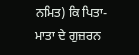ਨਮਿਤ) ਕਿ ਪਿਤਾ-ਮਾਤਾ ਦੇ ਗੁਜ਼ਰਨ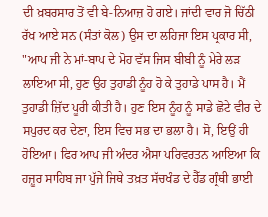ਦੀ ਖ਼ਬਰਸਾਰ ਤੋਂ ਵੀ ਬੇ-ਨਿਆਜ਼ ਹੋ ਗਏ। ਜਾਂਦੀ ਵਾਰ ਜੋ ਚਿੱਠੀ ਰੱਖ ਆਏ ਸਨ (ਸੰਤਾਂ ਕੋਲ) ਉਸ ਦਾ ਲਹਿਜਾ ਇਸ ਪ੍ਰਕਾਰ ਸੀ, "ਆਪ ਜੀ ਨੇ ਮਾਂ-ਬਾਪ ਦੇ ਮੋਹ ਵੱਸ ਜਿਸ ਬੀਬੀ ਨੂੰ ਮੇਰੇ ਲੜ ਲਾਇਆ ਸੀ, ਹੁਣ ਉਹ ਤੁਹਾਡੀ ਨੂੰਹ ਹੋ ਕੇ ਤੁਹਾਡੇ ਪਾਸ ਹੈ। ਮੈਂ ਤੁਹਾਡੀ ਜ਼ਿੱਦ ਪੂਰੀ ਕੀਤੀ ਹੈ। ਹੁਣ ਇਸ ਨੂੰਹ ਨੂੰ ਸਾਡੇ ਛੋਟੇ ਵੀਰ ਦੇ ਸਪੁਰਦ ਕਰ ਦੇਣਾ, ਇਸ ਵਿਚ ਸਭ ਦਾ ਭਲਾ ਹੈ। ਸੋ, ਇਉਂ ਹੀ ਹੋਇਆ। ਫਿਰ ਆਪ ਜੀ ਅੰਦਰ ਐਸਾ ਪਰਿਵਰਤਨ ਆਇਆ ਕਿ ਹਜ਼ੂਰ ਸਾਹਿਬ ਜਾ ਪੁੱਜੇ ਜਿਥੇ ਤਖ਼ਤ ਸੱਚਖੰਡ ਦੇ ਹੈੱਡ ਗ੍ਰੰਥੀ ਭਾਈ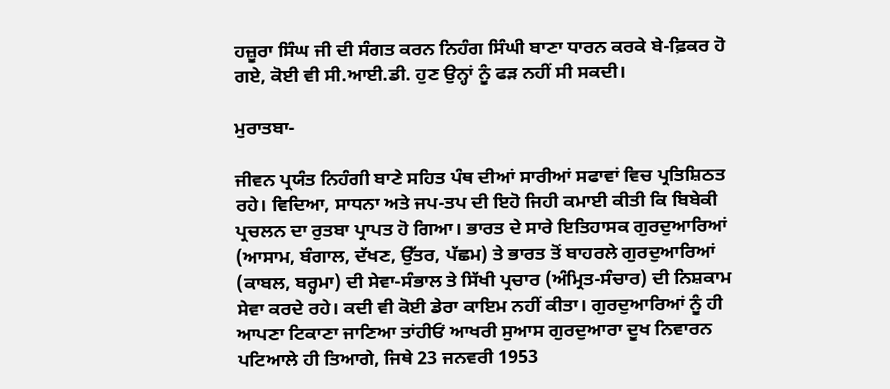ਹਜ਼ੂਰਾ ਸਿੰਘ ਜੀ ਦੀ ਸੰਗਤ ਕਰਨ ਨਿਹੰਗ ਸਿੰਘੀ ਬਾਣਾ ਧਾਰਨ ਕਰਕੇ ਬੇ-ਫ਼ਿਕਰ ਹੋ ਗਏ, ਕੋਈ ਵੀ ਸੀ.ਆਈ.ਡੀ. ਹੁਣ ਉਨ੍ਹਾਂ ਨੂੰ ਫੜ ਨਹੀਂ ਸੀ ਸਕਦੀ।

ਮੁਰਾਤਬਾ-

ਜੀਵਨ ਪ੍ਰਯੰਤ ਨਿਹੰਗੀ ਬਾਣੇ ਸਹਿਤ ਪੰਥ ਦੀਆਂ ਸਾਰੀਆਂ ਸਫਾਵਾਂ ਵਿਚ ਪ੍ਰਤਿਸ਼ਿਠਤ ਰਹੇ। ਵਿਦਿਆ, ਸਾਧਨਾ ਅਤੇ ਜਪ-ਤਪ ਦੀ ਇਹੋ ਜਿਹੀ ਕਮਾਈ ਕੀਤੀ ਕਿ ਬਿਬੇਕੀ ਪ੍ਰਚਲਨ ਦਾ ਰੁਤਬਾ ਪ੍ਰਾਪਤ ਹੋ ਗਿਆ। ਭਾਰਤ ਦੇ ਸਾਰੇ ਇਤਿਹਾਸਕ ਗੁਰਦੁਆਰਿਆਂ (ਆਸਾਮ, ਬੰਗਾਲ, ਦੱਖਣ, ਉੱਤਰ, ਪੱਛਮ) ਤੇ ਭਾਰਤ ਤੋਂ ਬਾਹਰਲੇ ਗੁਰਦੁਆਰਿਆਂ (ਕਾਬਲ, ਬਰ੍ਹਮਾ) ਦੀ ਸੇਵਾ-ਸੰਭਾਲ ਤੇ ਸਿੱਖੀ ਪ੍ਰਚਾਰ (ਅੰਮ੍ਰਿਤ-ਸੰਚਾਰ) ਦੀ ਨਿਸ਼ਕਾਮ ਸੇਵਾ ਕਰਦੇ ਰਹੇ। ਕਦੀ ਵੀ ਕੋਈ ਡੇਰਾ ਕਾਇਮ ਨਹੀਂ ਕੀਤਾ। ਗੁਰਦੁਆਰਿਆਂ ਨੂੰ ਹੀ ਆਪਣਾ ਟਿਕਾਣਾ ਜਾਣਿਆ ਤਾਂਹੀਓਂ ਆਖਰੀ ਸੁਆਸ ਗੁਰਦੁਆਰਾ ਦੂਖ ਨਿਵਾਰਨ ਪਟਿਆਲੇ ਹੀ ਤਿਆਗੇ, ਜਿਥੇ 23 ਜਨਵਰੀ 1953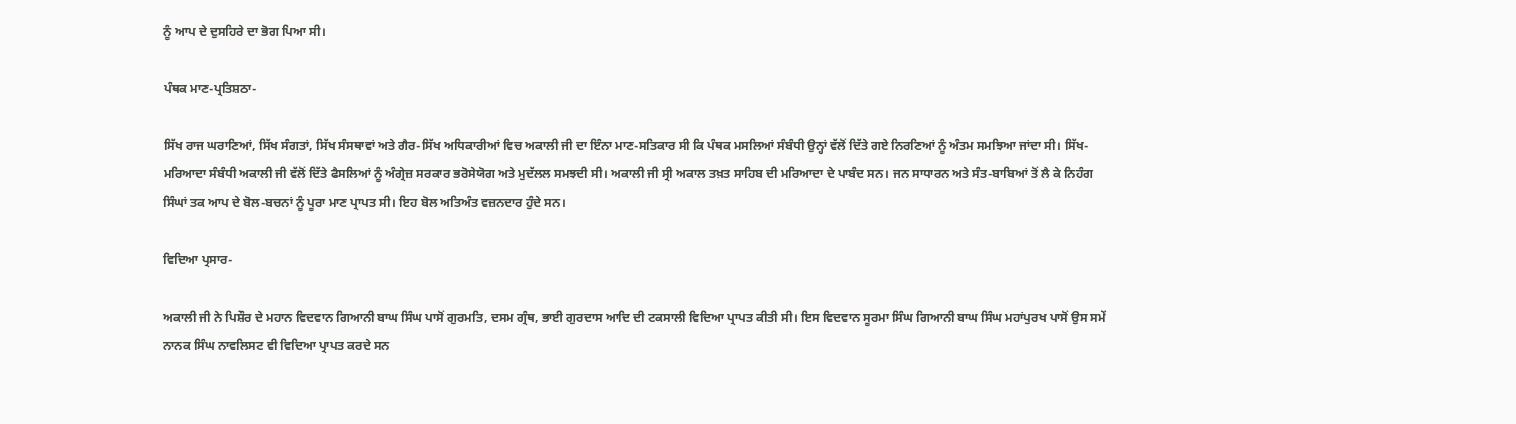ਨੂੰ ਆਪ ਦੇ ਦੁਸਹਿਰੇ ਦਾ ਭੋਗ ਪਿਆ ਸੀ।

ਪੰਥਕ ਮਾਣ-ਪ੍ਰਤਿਸ਼ਠਾ-

ਸਿੱਖ ਰਾਜ ਘਰਾਣਿਆਂ, ਸਿੱਖ ਸੰਗਤਾਂ, ਸਿੱਖ ਸੰਸਥਾਵਾਂ ਅਤੇ ਗੈਰ-ਸਿੱਖ ਅਧਿਕਾਰੀਆਂ ਵਿਚ ਅਕਾਲੀ ਜੀ ਦਾ ਇੰਨਾ ਮਾਣ-ਸਤਿਕਾਰ ਸੀ ਕਿ ਪੰਥਕ ਮਸਲਿਆਂ ਸੰਬੰਧੀ ਉਨ੍ਹਾਂ ਵੱਲੋਂ ਦਿੱਤੇ ਗਏ ਨਿਰਣਿਆਂ ਨੂੰ ਅੰਤਮ ਸਮਝਿਆ ਜਾਂਦਾ ਸੀ। ਸਿੱਖ-ਮਰਿਆਦਾ ਸੰਬੰਧੀ ਅਕਾਲੀ ਜੀ ਵੱਲੋਂ ਦਿੱਤੇ ਫੈਸਲਿਆਂ ਨੂੰ ਅੰਗ੍ਰੇਜ਼ ਸਰਕਾਰ ਭਰੋਸੇਯੋਗ ਅਤੇ ਮੁਦੱਲਲ ਸਮਝਦੀ ਸੀ। ਅਕਾਲੀ ਜੀ ਸ੍ਰੀ ਅਕਾਲ ਤਖ਼ਤ ਸਾਹਿਬ ਦੀ ਮਰਿਆਦਾ ਦੇ ਪਾਬੰਦ ਸਨ। ਜਨ ਸਾਧਾਰਨ ਅਤੇ ਸੰਤ-ਬਾਬਿਆਂ ਤੋਂ ਲੈ ਕੇ ਨਿਹੰਗ ਸਿੰਘਾਂ ਤਕ ਆਪ ਦੇ ਬੋਲ-ਬਚਨਾਂ ਨੂੰ ਪੂਰਾ ਮਾਣ ਪ੍ਰਾਪਤ ਸੀ। ਇਹ ਬੋਲ ਅਤਿਅੰਤ ਵਜ਼ਨਦਾਰ ਹੁੰਦੇ ਸਨ।

ਵਿਦਿਆ ਪ੍ਰਸਾਰ-

ਅਕਾਲੀ ਜੀ ਨੇ ਪਿਸ਼ੌਰ ਦੇ ਮਹਾਨ ਵਿਦਵਾਨ ਗਿਆਨੀ ਬਾਘ ਸਿੰਘ ਪਾਸੋਂ ਗੁਰਮਤਿ, ਦਸਮ ਗ੍ਰੰਥ, ਭਾਈ ਗੁਰਦਾਸ ਆਦਿ ਦੀ ਟਕਸਾਲੀ ਵਿਦਿਆ ਪ੍ਰਾਪਤ ਕੀਤੀ ਸੀ। ਇਸ ਵਿਦਵਾਨ ਸੂਰਮਾ ਸਿੰਘ ਗਿਆਨੀ ਬਾਘ ਸਿੰਘ ਮਹਾਂਪੁਰਖ ਪਾਸੋਂ ਉਸ ਸਮੇਂ ਨਾਨਕ ਸਿੰਘ ਨਾਵਲਿਸਟ ਵੀ ਵਿਦਿਆ ਪ੍ਰਾਪਤ ਕਰਦੇ ਸਨ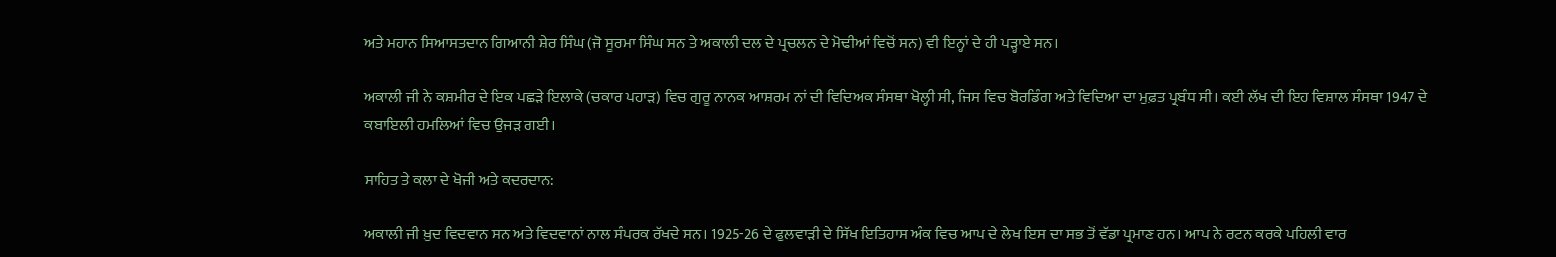ਅਤੇ ਮਹਾਨ ਸਿਆਸਤਦਾਨ ਗਿਆਨੀ ਸ਼ੇਰ ਸਿੰਘ (ਜੋ ਸੂਰਮਾ ਸਿੰਘ ਸਨ ਤੇ ਅਕਾਲੀ ਦਲ ਦੇ ਪ੍ਰਚਲਨ ਦੇ ਮੋਢੀਆਂ ਵਿਚੋਂ ਸਨ) ਵੀ ਇਨ੍ਹਾਂ ਦੇ ਹੀ ਪੜ੍ਹਾਏ ਸਨ।

ਅਕਾਲੀ ਜੀ ਨੇ ਕਸ਼ਮੀਰ ਦੇ ਇਕ ਪਛੜੇ ਇਲਾਕੇ (ਚਕਾਰ ਪਹਾੜ) ਵਿਚ ਗੁਰੂ ਨਾਨਕ ਆਸ਼ਰਮ ਨਾਂ ਦੀ ਵਿਦਿਅਕ ਸੰਸਥਾ ਖੋਲ੍ਹੀ ਸੀ, ਜਿਸ ਵਿਚ ਬੋਰਡਿੰਗ ਅਤੇ ਵਿਦਿਆ ਦਾ ਮੁਫ਼ਤ ਪ੍ਰਬੰਧ ਸੀ। ਕਈ ਲੱਖ ਦੀ ਇਹ ਵਿਸ਼ਾਲ ਸੰਸਥਾ 1947 ਦੇ ਕਬਾਇਲੀ ਹਮਲਿਆਂ ਵਿਚ ਉਜੜ ਗਈ।

ਸਾਹਿਤ ਤੇ ਕਲਾ ਦੇ ਖੋਜੀ ਅਤੇ ਕਦਰਦਾਨ:

ਅਕਾਲੀ ਜੀ ਖ਼ੁਦ ਵਿਦਵਾਨ ਸਨ ਅਤੇ ਵਿਦਵਾਨਾਂ ਨਾਲ ਸੰਪਰਕ ਰੱਖਦੇ ਸਨ। 1925-26 ਦੇ ਫੁਲਵਾੜੀ ਦੇ ਸਿੱਖ ਇਤਿਹਾਸ ਅੰਕ ਵਿਚ ਆਪ ਦੇ ਲੇਖ ਇਸ ਦਾ ਸਭ ਤੋਂ ਵੱਡਾ ਪ੍ਰਮਾਣ ਹਨ। ਆਪ ਨੇ ਰਟਨ ਕਰਕੇ ਪਹਿਲੀ ਵਾਰ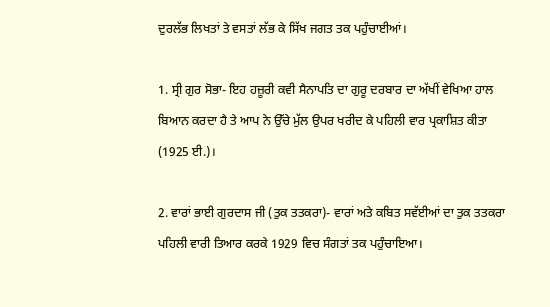ਦੁਰਲੱਭ ਲਿਖਤਾਂ ਤੇ ਵਸਤਾਂ ਲੱਭ ਕੇ ਸਿੱਖ ਜਗਤ ਤਕ ਪਹੁੰਚਾਈਆਂ।

1. ਸ੍ਰੀ ਗੁਰ ਸੋਭਾ- ਇਹ ਹਜ਼ੂਰੀ ਕਵੀ ਸੈਨਾਪਤਿ ਦਾ ਗੁਰੂ ਦਰਬਾਰ ਦਾ ਅੱਖੀਂ ਵੇਖਿਆ ਹਾਲ ਬਿਆਨ ਕਰਦਾ ਹੈ ਤੇ ਆਪ ਨੇ ਉੱਚੇ ਮੁੱਲ ਉਪਰ ਖਰੀਦ ਕੇ ਪਹਿਲੀ ਵਾਰ ਪ੍ਰਕਾਸ਼ਿਤ ਕੀਤਾ (1925 ਈ.)।

2. ਵਾਰਾਂ ਭਾਈ ਗੁਰਦਾਸ ਜੀ (ਤੁਕ ਤਤਕਰਾ)- ਵਾਰਾਂ ਅਤੇ ਕਬਿਤ ਸਵੱਈਆਂ ਦਾ ਤੁਕ ਤਤਕਰਾ ਪਹਿਲੀ ਵਾਰੀ ਤਿਆਰ ਕਰਕੇ 1929 ਵਿਚ ਸੰਗਤਾਂ ਤਕ ਪਹੁੰਚਾਇਆ।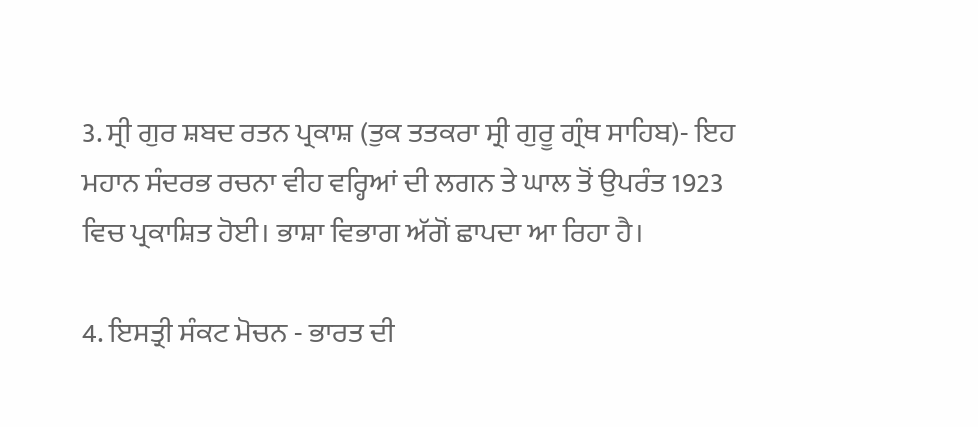3. ਸ੍ਰੀ ਗੁਰ ਸ਼ਬਦ ਰਤਨ ਪ੍ਰਕਾਸ਼ (ਤੁਕ ਤਤਕਰਾ ਸ੍ਰੀ ਗੁਰੂ ਗ੍ਰੰਥ ਸਾਹਿਬ)- ਇਹ ਮਹਾਨ ਸੰਦਰਭ ਰਚਨਾ ਵੀਹ ਵਰ੍ਹਿਆਂ ਦੀ ਲਗਨ ਤੇ ਘਾਲ ਤੋਂ ਉਪਰੰਤ 1923 ਵਿਚ ਪ੍ਰਕਾਸ਼ਿਤ ਹੋਈ। ਭਾਸ਼ਾ ਵਿਭਾਗ ਅੱਗੋਂ ਛਾਪਦਾ ਆ ਰਿਹਾ ਹੈ।

4. ਇਸਤ੍ਰੀ ਸੰਕਟ ਮੋਚਨ - ਭਾਰਤ ਦੀ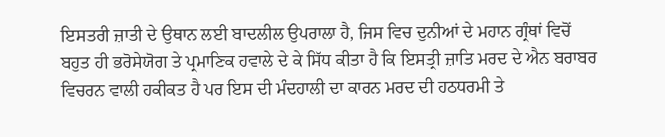ਇਸਤਰੀ ਜ਼ਾਤੀ ਦੇ ਉਥਾਨ ਲਈ ਬਾਦਲੀਲ ਉਪਰਾਲਾ ਹੈ, ਜਿਸ ਵਿਚ ਦੁਨੀਆਂ ਦੇ ਮਹਾਨ ਗ੍ਰੰਥਾਂ ਵਿਚੋਂ ਬਹੁਤ ਹੀ ਭਰੋਸੇਯੋਗ ਤੇ ਪ੍ਰਮਾਣਿਕ ਹਵਾਲੇ ਦੇ ਕੇ ਸਿੱਧ ਕੀਤਾ ਹੈ ਕਿ ਇਸਤ੍ਰੀ ਜ਼ਾਤਿ ਮਰਦ ਦੇ ਐਨ ਬਰਾਬਰ ਵਿਚਰਨ ਵਾਲੀ ਹਕੀਕਤ ਹੈ ਪਰ ਇਸ ਦੀ ਮੰਦਹਾਲੀ ਦਾ ਕਾਰਨ ਮਰਦ ਦੀ ਹਠਧਰਮੀ ਤੇ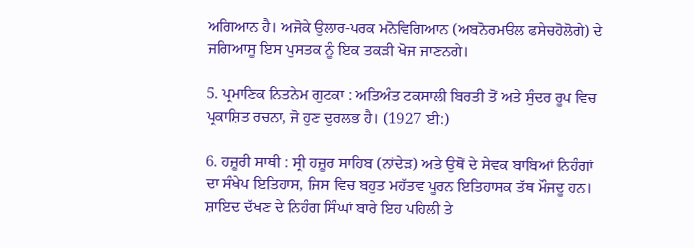ਅਗਿਆਨ ਹੈ। ਅਜੋਕੇ ਉਲਾਰ-ਪਰਕ ਮਨੋਵਿਗਿਆਨ (ਅਬਨੋਰਮੳਲ ਫਸੇਚਹੋਲੋਗੇ) ਦੇ ਜਗਿਆਸੂ ਇਸ ਪੁਸਤਕ ਨੂੰ ਇਕ ਤਕੜੀ ਖੋਜ ਜਾਣਨਗੇ।

5. ਪ੍ਰਮਾਣਿਕ ਨਿਤਨੇਮ ਗੁਟਕਾ : ਅਤਿਅੰਤ ਟਕਸਾਲੀ ਬਿਰਤੀ ਤੋਂ ਅਤੇ ਸੁੰਦਰ ਰੂਪ ਵਿਚ ਪ੍ਰਕਾਸ਼ਿਤ ਰਚਨਾ, ਜੋ ਹੁਣ ਦੁਰਲਭ ਹੈ। (1927 ਈ:)

6. ਹਜ਼ੂਰੀ ਸਾਥੀ : ਸ੍ਰੀ ਹਜ਼ੂਰ ਸਾਹਿਬ (ਨਾਂਦੇੜ) ਅਤੇ ਉਥੋਂ ਦੇ ਸੇਵਕ ਬਾਬਿਆਂ ਨਿਹੰਗਾਂ ਦਾ ਸੰਖੇਪ ਇਤਿਹਾਸ, ਜਿਸ ਵਿਚ ਬਹੁਤ ਮਹੱਤਵ ਪੂਰਨ ਇਤਿਹਾਸਕ ਤੱਥ ਮੌਜਦੂ ਹਨ। ਸ਼ਾਇਦ ਦੱਖਣ ਦੇ ਨਿਹੰਗ ਸਿੰਘਾਂ ਬਾਰੇ ਇਹ ਪਹਿਲੀ ਤੇ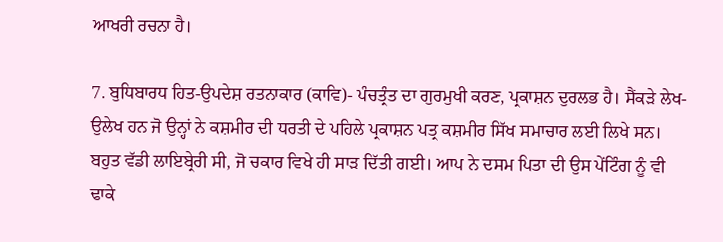ਆਖਰੀ ਰਚਨਾ ਹੈ।

7. ਬੁਧਿਬਾਰਧ ਹਿਤ-ਉਪਦੇਸ਼ ਰਤਨਾਕਾਰ (ਕਾਵਿ)- ਪੰਚਤ੍ਰੰਤ ਦਾ ਗੁਰਮੁਖੀ ਕਰਣ, ਪ੍ਰਕਾਸ਼ਨ ਦੁਰਲਭ ਹੈ। ਸੈਂਕੜੇ ਲੇਖ-ਉਲੇਖ ਹਨ ਜੋ ਉਨ੍ਹਾਂ ਨੇ ਕਸ਼ਮੀਰ ਦੀ ਧਰਤੀ ਦੇ ਪਹਿਲੇ ਪ੍ਰਕਾਸ਼ਨ ਪਤ੍ਰ ਕਸ਼ਮੀਰ ਸਿੱਖ ਸਮਾਚਾਰ ਲਈ ਲਿਖੇ ਸਨ। ਬਹੁਤ ਵੱਡੀ ਲਾਇਬ੍ਰੇਰੀ ਸੀ, ਜੋ ਚਕਾਰ ਵਿਖੇ ਹੀ ਸਾੜ ਦਿੱਤੀ ਗਈ। ਆਪ ਨੇ ਦਸਮ ਪਿਤਾ ਦੀ ਉਸ ਪੇਂਟਿੰਗ ਨੂੰ ਵੀ ਢਾਕੇ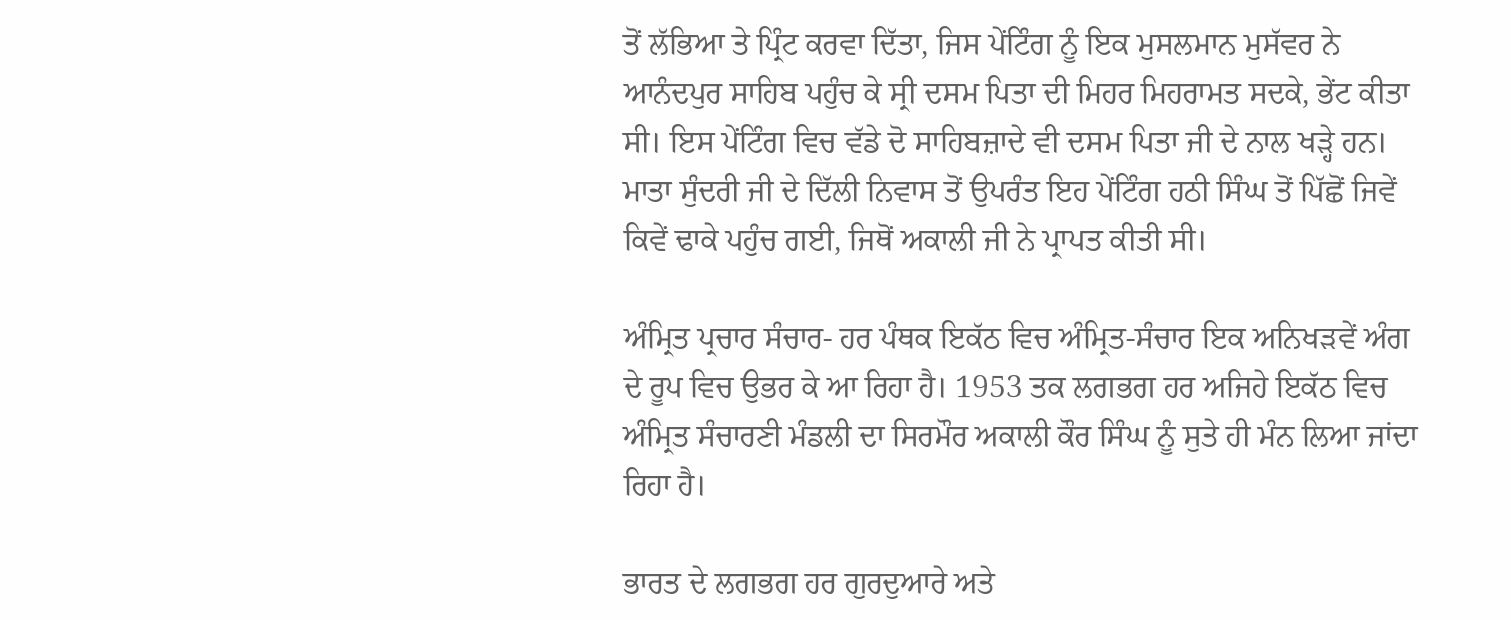ਤੋਂ ਲੱਭਿਆ ਤੇ ਪ੍ਰਿੰਟ ਕਰਵਾ ਦਿੱਤਾ, ਜਿਸ ਪੇਂਟਿੰਗ ਨੂੰ ਇਕ ਮੁਸਲਮਾਨ ਮੁਸੱਵਰ ਨੇ ਆਨੰਦਪੁਰ ਸਾਹਿਬ ਪਹੁੰਚ ਕੇ ਸ੍ਰੀ ਦਸਮ ਪਿਤਾ ਦੀ ਮਿਹਰ ਮਿਹਰਾਮਤ ਸਦਕੇ, ਭੇਂਟ ਕੀਤਾ ਸੀ। ਇਸ ਪੇਂਟਿੰਗ ਵਿਚ ਵੱਡੇ ਦੋ ਸਾਹਿਬਜ਼ਾਦੇ ਵੀ ਦਸਮ ਪਿਤਾ ਜੀ ਦੇ ਨਾਲ ਖੜ੍ਹੇ ਹਨ। ਮਾਤਾ ਸੁੰਦਰੀ ਜੀ ਦੇ ਦਿੱਲੀ ਨਿਵਾਸ ਤੋਂ ਉਪਰੰਤ ਇਹ ਪੇਂਟਿੰਗ ਹਠੀ ਸਿੰਘ ਤੋਂ ਪਿੱਛੋਂ ਜਿਵੇਂ ਕਿਵੇਂ ਢਾਕੇ ਪਹੁੰਚ ਗਈ, ਜਿਥੋਂ ਅਕਾਲੀ ਜੀ ਨੇ ਪ੍ਰਾਪਤ ਕੀਤੀ ਸੀ।

ਅੰਮ੍ਰਿਤ ਪ੍ਰਚਾਰ ਸੰਚਾਰ- ਹਰ ਪੰਥਕ ਇਕੱਠ ਵਿਚ ਅੰਮ੍ਰਿਤ-ਸੰਚਾਰ ਇਕ ਅਨਿਖੜਵੇਂ ਅੰਗ ਦੇ ਰੂਪ ਵਿਚ ਉਭਰ ਕੇ ਆ ਰਿਹਾ ਹੈ। 1953 ਤਕ ਲਗਭਗ ਹਰ ਅਜਿਹੇ ਇਕੱਠ ਵਿਚ ਅੰਮ੍ਰਿਤ ਸੰਚਾਰਣੀ ਮੰਡਲੀ ਦਾ ਸਿਰਮੌਰ ਅਕਾਲੀ ਕੌਰ ਸਿੰਘ ਨੂੰ ਸੁਤੇ ਹੀ ਮੰਨ ਲਿਆ ਜਾਂਦਾ ਰਿਹਾ ਹੈ।

ਭਾਰਤ ਦੇ ਲਗਭਗ ਹਰ ਗੁਰਦੁਆਰੇ ਅਤੇ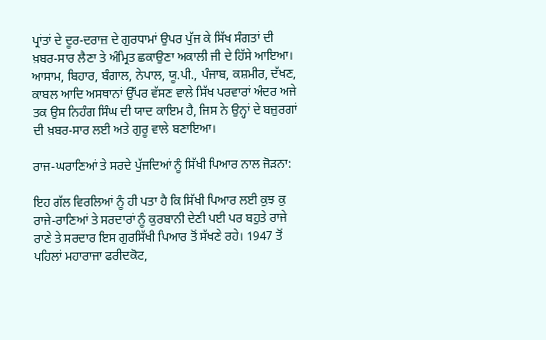ਪ੍ਰਾਂਤਾਂ ਦੇ ਦੂਰ-ਦਰਾਜ਼ ਦੇ ਗੁਰਧਾਮਾਂ ਉਪਰ ਪੁੱਜ ਕੇ ਸਿੱਖ ਸੰਗਤਾਂ ਦੀ ਖ਼ਬਰ-ਸਾਰ ਲੈਣਾ ਤੇ ਅੰਮ੍ਰਿਤ ਛਕਾਉਣਾ ਅਕਾਲੀ ਜੀ ਦੇ ਹਿੱਸੇ ਆਇਆ। ਆਸਾਮ, ਬਿਹਾਰ, ਬੰਗਾਲ, ਨੇਪਾਲ, ਯੂ.ਪੀ., ਪੰਜਾਬ, ਕਸ਼ਮੀਰ, ਦੱਖਣ, ਕਾਬਲ ਆਦਿ ਅਸਥਾਨਾਂ ਉੱਪਰ ਵੱਸਣ ਵਾਲੇ ਸਿੱਖ ਪਰਵਾਰਾਂ ਅੰਦਰ ਅਜੇ ਤਕ ਉਸ ਨਿਹੰਗ ਸਿੰਘ ਦੀ ਯਾਦ ਕਾਇਮ ਹੈ, ਜਿਸ ਨੇ ਉਨ੍ਹਾਂ ਦੇ ਬਜ਼ੁਰਗਾਂ ਦੀ ਖ਼ਬਰ-ਸਾਰ ਲਈ ਅਤੇ ਗੁਰੂ ਵਾਲੇ ਬਣਾਇਆ।

ਰਾਜ-ਘਰਾਣਿਆਂ ਤੇ ਸਰਦੇ ਪੁੱਜਦਿਆਂ ਨੂੰ ਸਿੱਖੀ ਪਿਆਰ ਨਾਲ ਜੋੜਨਾ:

ਇਹ ਗੱਲ ਵਿਰਲਿਆਂ ਨੂੰ ਹੀ ਪਤਾ ਹੈ ਕਿ ਸਿੱਖੀ ਪਿਆਰ ਲਈ ਕੁਝ ਕੁ ਰਾਜੇ-ਰਾਣਿਆਂ ਤੇ ਸਰਦਾਰਾਂ ਨੂੰ ਕੁਰਬਾਨੀ ਦੇਣੀ ਪਈ ਪਰ ਬਹੁਤੇ ਰਾਜੇ ਰਾਣੇ ਤੇ ਸਰਦਾਰ ਇਸ ਗੁਰਸਿੱਖੀ ਪਿਆਰ ਤੋਂ ਸੱਖਣੇ ਰਹੇ। 1947 ਤੋਂ ਪਹਿਲਾਂ ਮਹਾਰਾਜਾ ਫਰੀਦਕੋਟ,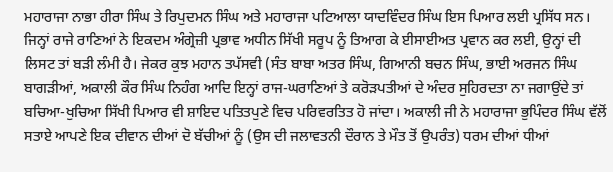ਮਹਾਰਾਜਾ ਨਾਭਾ ਹੀਰਾ ਸਿੰਘ ਤੇ ਰਿਪੁਦਮਨ ਸਿੰਘ ਅਤੇ ਮਹਾਰਾਜਾ ਪਟਿਆਲਾ ਯਾਦਵਿੰਦਰ ਸਿੰਘ ਇਸ ਪਿਆਰ ਲਈ ਪ੍ਰਸਿੱਧ ਸਨ। ਜਿਨ੍ਹਾਂ ਰਾਜੇ ਰਾਣਿਆਂ ਨੇ ਇਕਦਮ ਅੰਗ੍ਰੇਜ਼ੀ ਪ੍ਰਭਾਵ ਅਧੀਨ ਸਿੱਖੀ ਸਰੂਪ ਨੂੰ ਤਿਆਗ ਕੇ ਈਸਾਈਅਤ ਪ੍ਰਵਾਨ ਕਰ ਲਈ, ਉਨ੍ਹਾਂ ਦੀ ਲਿਸਟ ਤਾਂ ਬੜੀ ਲੰਮੀ ਹੈ। ਜੇਕਰ ਕੁਝ ਮਹਾਨ ਤਪੱਸਵੀ (ਸੰਤ ਬਾਬਾ ਅਤਰ ਸਿੰਘ, ਗਿਆਨੀ ਬਚਨ ਸਿੰਘ, ਭਾਈ ਅਰਜਨ ਸਿੰਘ ਬਾਗੜੀਆਂ, ਅਕਾਲੀ ਕੌਰ ਸਿੰਘ ਨਿਹੰਗ ਆਦਿ ਇਨ੍ਹਾਂ ਰਾਜ-ਘਰਾਣਿਆਂ ਤੇ ਕਰੋੜਪਤੀਆਂ ਦੇ ਅੰਦਰ ਸੁਹਿਰਦਤਾ ਨਾ ਜਗਾਉਂਦੇ ਤਾਂ ਬਚਿਆ-ਖੁਚਿਆ ਸਿੱਖੀ ਪਿਆਰ ਵੀ ਸ਼ਾਇਦ ਪਤਿਤਪੁਣੇ ਵਿਚ ਪਰਿਵਰਤਿਤ ਹੋ ਜਾਂਦਾ। ਅਕਾਲੀ ਜੀ ਨੇ ਮਹਾਰਾਜਾ ਭੁਪਿੰਦਰ ਸਿੰਘ ਵੱਲੋਂ ਸਤਾਏ ਆਪਣੇ ਇਕ ਦੀਵਾਨ ਦੀਆਂ ਦੋ ਬੱਚੀਆਂ ਨੂੰ (ਉਸ ਦੀ ਜਲਾਵਤਨੀ ਦੌਰਾਨ ਤੇ ਮੌਤ ਤੋਂ ਉਪਰੰਤ) ਧਰਮ ਦੀਆਂ ਧੀਆਂ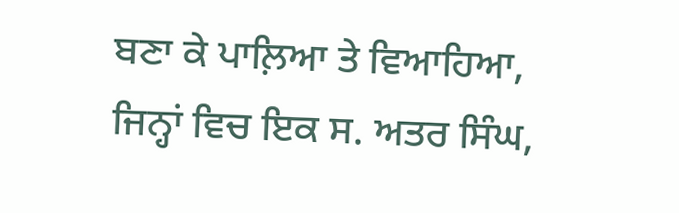ਬਣਾ ਕੇ ਪਾਲ਼ਿਆ ਤੇ ਵਿਆਹਿਆ, ਜਿਨ੍ਹਾਂ ਵਿਚ ਇਕ ਸ. ਅਤਰ ਸਿੰਘ,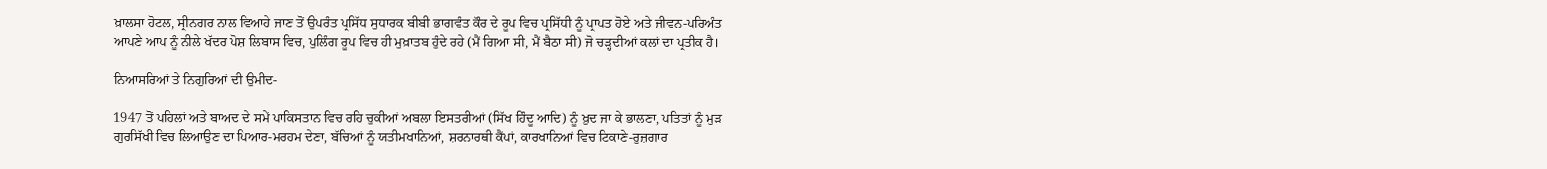ਖ਼ਾਲਸਾ ਹੋਟਲ, ਸ੍ਰੀਨਗਰ ਨਾਲ ਵਿਆਹੇ ਜਾਣ ਤੋਂ ਉਪਰੰਤ ਪ੍ਰਸਿੱਧ ਸੁਧਾਰਕ ਬੀਬੀ ਭਾਗਵੰਤ ਕੌਰ ਦੇ ਰੂਪ ਵਿਚ ਪ੍ਰਸਿੱਧੀ ਨੂੰ ਪ੍ਰਾਪਤ ਹੋਏ ਅਤੇ ਜੀਵਨ-ਪਰਿਅੰਤ ਆਪਣੇ ਆਪ ਨੂੰ ਨੀਲੇ ਖੱਦਰ ਪੋਸ਼ ਲਿਬਾਸ ਵਿਚ, ਪੁਲਿੰਗ ਰੂਪ ਵਿਚ ਹੀ ਮੁਖ਼ਾਤਬ ਹੁੰਦੇ ਰਹੇ (ਮੈਂ ਗਿਆ ਸੀ, ਮੈਂ ਬੈਠਾ ਸੀ) ਜੋ ਚੜ੍ਹਦੀਆਂ ਕਲਾਂ ਦਾ ਪ੍ਰਤੀਕ ਹੈ।

ਨਿਆਸਰਿਆਂ ਤੇ ਨਿਗੁਰਿਆਂ ਦੀ ਉਮੀਦ-

1947 ਤੋਂ ਪਹਿਲਾਂ ਅਤੇ ਬਾਅਦ ਦੇ ਸਮੇਂ ਪਾਕਿਸਤਾਨ ਵਿਚ ਰਹਿ ਚੁਕੀਆਂ ਅਬਲਾ ਇਸਤਰੀਆਂ (ਸਿੱਖ ਹਿੰਦੂ ਆਦਿ) ਨੂੰ ਖ਼ੁਦ ਜਾ ਕੇ ਭਾਲਣਾ, ਪਤਿਤਾਂ ਨੂੰ ਮੁੜ ਗੁਰਸਿੱਖੀ ਵਿਚ ਲਿਆਉਣ ਦਾ ਪਿਆਰ-ਮਰਹਮ ਦੇਣਾ, ਬੱਚਿਆਂ ਨੂੰ ਯਤੀਮਖਾਨਿਆਂ, ਸ਼ਰਨਾਰਥੀ ਕੈਂਪਾਂ, ਕਾਰਖਾਨਿਆਂ ਵਿਚ ਟਿਕਾਣੇ-ਰੁਜ਼ਗਾਰ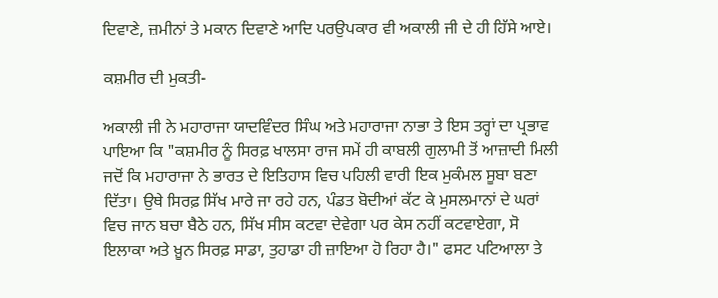ਦਿਵਾਣੇ, ਜ਼ਮੀਨਾਂ ਤੇ ਮਕਾਨ ਦਿਵਾਣੇ ਆਦਿ ਪਰਉਪਕਾਰ ਵੀ ਅਕਾਲੀ ਜੀ ਦੇ ਹੀ ਹਿੱਸੇ ਆਏ।

ਕਸ਼ਮੀਰ ਦੀ ਮੁਕਤੀ-

ਅਕਾਲੀ ਜੀ ਨੇ ਮਹਾਰਾਜਾ ਯਾਦਵਿੰਦਰ ਸਿੰਘ ਅਤੇ ਮਹਾਰਾਜਾ ਨਾਭਾ ਤੇ ਇਸ ਤਰ੍ਹਾਂ ਦਾ ਪ੍ਰਭਾਵ ਪਾਇਆ ਕਿ "ਕਸ਼ਮੀਰ ਨੂੰ ਸਿਰਫ਼ ਖਾਲਸਾ ਰਾਜ ਸਮੇਂ ਹੀ ਕਾਬਲੀ ਗੁਲਾਮੀ ਤੋਂ ਆਜ਼ਾਦੀ ਮਿਲੀ ਜਦੋਂ ਕਿ ਮਹਾਰਾਜਾ ਨੇ ਭਾਰਤ ਦੇ ਇਤਿਹਾਸ ਵਿਚ ਪਹਿਲੀ ਵਾਰੀ ਇਕ ਮੁਕੰਮਲ ਸੂਬਾ ਬਣਾ ਦਿੱਤਾ। ਉਥੇ ਸਿਰਫ਼ ਸਿੱਖ ਮਾਰੇ ਜਾ ਰਹੇ ਹਨ, ਪੰਡਤ ਬੋਦੀਆਂ ਕੱਟ ਕੇ ਮੁਸਲਮਾਨਾਂ ਦੇ ਘਰਾਂ ਵਿਚ ਜਾਨ ਬਚਾ ਬੈਠੇ ਹਨ, ਸਿੱਖ ਸੀਸ ਕਟਵਾ ਦੇਵੇਗਾ ਪਰ ਕੇਸ ਨਹੀਂ ਕਟਵਾਏਗਾ, ਸੋ ਇਲਾਕਾ ਅਤੇ ਖ਼ੂਨ ਸਿਰਫ਼ ਸਾਡਾ, ਤੁਹਾਡਾ ਹੀ ਜ਼ਾਇਆ ਹੋ ਰਿਹਾ ਹੈ।" ਫਸਟ ਪਟਿਆਲਾ ਤੇ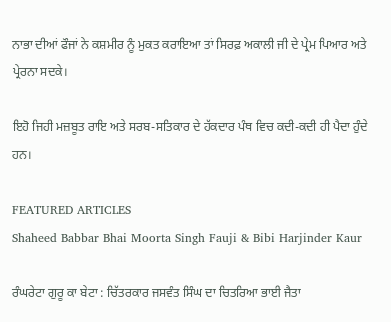ਨਾਭਾ ਦੀਆਂ ਫੌਜਾਂ ਨੇ ਕਸ਼ਮੀਰ ਨੂੰ ਮੁਕਤ ਕਰਾਇਆ ਤਾਂ ਸਿਰਫ਼ ਅਕਾਲੀ ਜੀ ਦੇ ਪ੍ਰੇਮ ਪਿਆਰ ਅਤੇ ਪ੍ਰੇਰਨਾ ਸਦਕੇ।

ਇਹੋ ਜਿਹੀ ਮਜ਼ਬੂਤ ਰਾਇ ਅਤੇ ਸਰਬ-ਸਤਿਕਾਰ ਦੇ ਹੱਕਦਾਰ ਪੰਥ ਵਿਚ ਕਦੀ-ਕਦੀ ਹੀ ਪੈਦਾ ਹੁੰਦੇ ਹਨ।

FEATURED ARTICLES
Shaheed Babbar Bhai Moorta Singh Fauji & Bibi Harjinder Kaur

ਰੰਘਰੇਟਾ ਗੁਰੂ ਕਾ ਬੇਟਾ : ਚਿੱਤਰਕਾਰ ਜਸਵੰਤ ਸਿੰਘ ਦਾ ਚਿਤਰਿਆ ਭਾਈ ਜੈਤਾ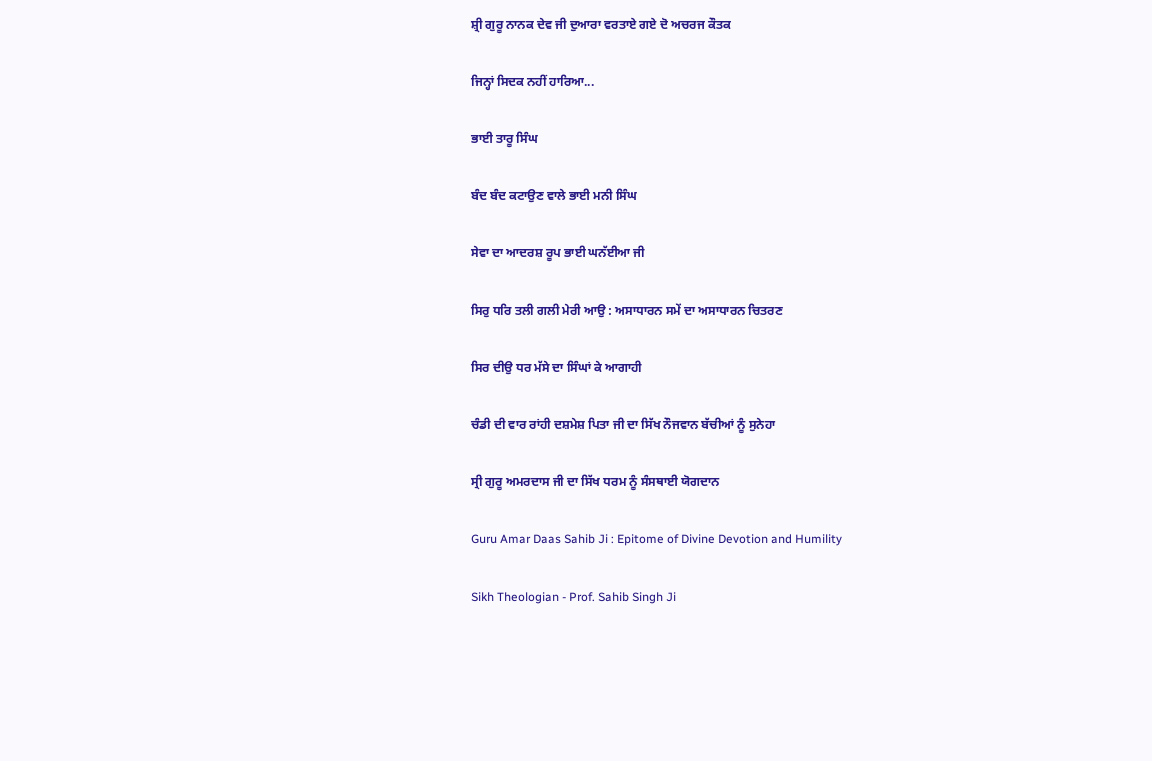ਸ਼੍ਰੀ ਗੁਰੂ ਨਾਨਕ ਦੇਵ ਜੀ ਦੁਆਰਾ ਵਰਤਾਏ ਗਏ ਦੋ ਅਚਰਜ ਕੌਤਕ

ਜਿਨ੍ਹਾਂ ਸਿਦਕ ਨਹੀਂ ਹਾਰਿਆ...

ਭਾਈ ਤਾਰੂ ਸਿੰਘ

ਬੰਦ ਬੰਦ ਕਟਾਉਣ ਵਾਲੇ ਭਾਈ ਮਨੀ ਸਿੰਘ

ਸੇਵਾ ਦਾ ਆਦਰਸ਼ ਰੂਪ ਭਾਈ ਘਨੱਈਆ ਜੀ

ਸਿਰੁ ਧਰਿ ਤਲੀ ਗਲੀ ਮੇਰੀ ਆਉ : ਅਸਾਧਾਰਨ ਸਮੇਂ ਦਾ ਅਸਾਧਾਰਨ ਚਿਤਰਣ

ਸਿਰ ਦੀਉ ਧਰ ਮੱਸੇ ਦਾ ਸਿੰਘਾਂ ਕੇ ਆਗਾਹੀ

ਚੰਡੀ ਦੀ ਵਾਰ ਰਾਂਹੀ ਦਸ਼ਮੇਸ਼ ਪਿਤਾ ਜੀ ਦਾ ਸਿੱਖ ਨੌਜਵਾਨ ਬੱਚੀਆਂ ਨੂੰ ਸੁਨੇਹਾ

ਸ੍ਰੀ ਗੁਰੂ ਅਮਰਦਾਸ ਜੀ ਦਾ ਸਿੱਖ ਧਰਮ ਨੂੰ ਸੰਸਥਾਈ ਯੋਗਦਾਨ

Guru Amar Daas Sahib Ji : Epitome of Divine Devotion and Humility

Sikh Theologian - Prof. Sahib Singh Ji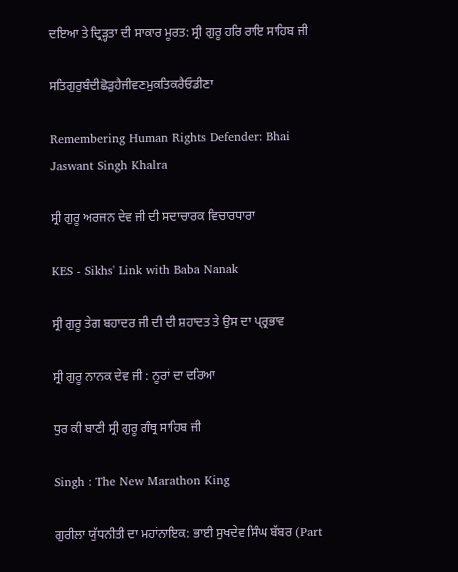ਦਇਆ ਤੇ ਦ੍ਰਿੜ੍ਹਤਾ ਦੀ ਸਾਕਾਰ ਮੂਰਤ: ਸ੍ਰੀ ਗੁਰੂ ਹਰਿ ਰਾਇ ਸਾਹਿਬ ਜੀ

ਸਤਿਗੁਰੁਬੰਦੀਛੋੜੁਹੈਜੀਵਣਮੁਕਤਿਕਰੈਓਡੀਣਾ

Remembering Human Rights Defender: Bhai Jaswant Singh Khalra

ਸ੍ਰੀ ਗੁਰੂ ਅਰਜਨ ਦੇਵ ਜੀ ਦੀ ਸਦਾਚਾਰਕ ਵਿਚਾਰਧਾਰਾ

KES - Sikhs' Link with Baba Nanak

ਸ੍ਰੀ ਗੁਰੂ ਤੇਗ ਬਹਾਦਰ ਜੀ ਦੀ ਦੀ ਸ਼ਹਾਦਤ ਤੇ ਉਸ ਦਾ ਪ੍ਰ੍ਰਭਾਵ

ਸ੍ਰੀ ਗੁਰੂ ਨਾਨਕ ਦੇਵ ਜੀ : ਨੂਰਾਂ ਦਾ ਦਰਿਆ

ਧੁਰ ਕੀ ਬਾਣੀ ਸ੍ਰੀ ਗੁਰੂ ਗੰਥ੍ਰ ਸਾਹਿਬ ਜੀ

Singh : The New Marathon King

ਗੁਰੀਲਾ ਯੁੱਧਨੀਤੀ ਦਾ ਮਹਾਂਨਾਇਕ: ਭਾਈ ਸੁਖਦੇਵ ਸਿੰਘ ਬੱਬਰ (Part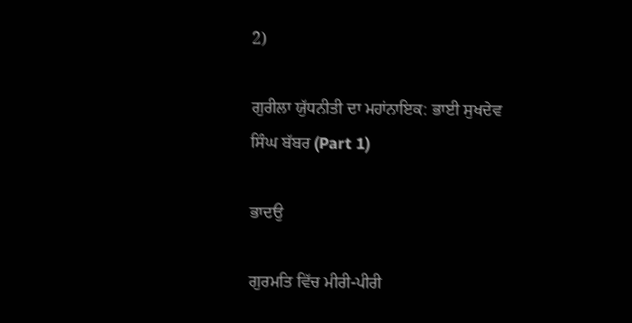2)

ਗੁਰੀਲਾ ਯੁੱਧਨੀਤੀ ਦਾ ਮਹਾਂਨਾਇਕ: ਭਾਈ ਸੁਖਦੇਵ ਸਿੰਘ ਬੱਬਰ (Part 1)

ਭਾਦਉ

ਗੁਰਮਤਿ ਵਿੱਚ ਮੀਰੀ-ਪੀਰੀ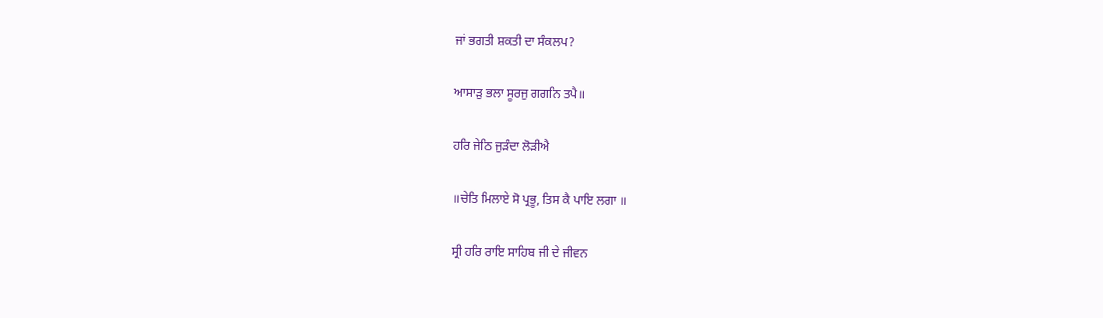ਜਾਂ ਭਗਤੀ ਸ਼ਕਤੀ ਦਾ ਸੰਕਲਪ?

ਆਸਾੜੁ ਭਲਾ ਸੂਰਜੁ ਗਗਨਿ ਤਪੈ॥

ਹਰਿ ਜੇਠਿ ਜੁੜੰਦਾ ਲੋੜੀਐ

॥ਚੇਤਿ ਮਿਲਾਏ ਸੋ ਪ੍ਰਭੂ, ਤਿਸ ਕੈ ਪਾਇ ਲਗਾ ॥

ਸ੍ਰੀ ਹਰਿ ਰਾਇ ਸਾਹਿਬ ਜੀ ਦੇ ਜੀਵਨ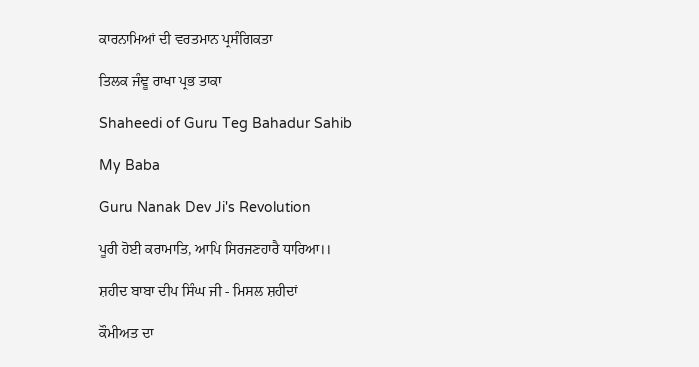ਕਾਰਨਾਮਿਆਂ ਦੀ ਵਰਤਮਾਨ ਪ੍ਰਸੰਗਿਕਤਾ

ਤਿਲਕ ਜੰਞੂ ਰਾਖਾ ਪ੍ਰਭ ਤਾਕਾ

Shaheedi of Guru Teg Bahadur Sahib

My Baba

Guru Nanak Dev Ji's Revolution

ਪੂਰੀ ਹੋਈ ਕਰਾਮਾਤਿ, ਆਪਿ ਸਿਰਜਣਹਾਰੈ ਧਾਰਿਆ।।

ਸ਼ਹੀਦ ਬਾਬਾ ਦੀਪ ਸਿੰਘ ਜੀ - ਮਿਸਲ ਸ਼ਹੀਦਾਂ

ਕੌਮੀਅਤ ਦਾ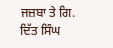ਜਜ਼ਬਾ ਤੇ ਗਿ. ਦਿੱਤ ਸਿੰਘ